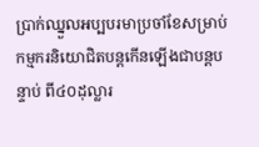ប្រាក់ឈ្នួលអប្បបរមាប្រចាំខែសម្រាប់កម្មករនិយោជិតបន្តកើនឡើងជាបន្តបន្ទាប់ ពី៤០ដុល្លារ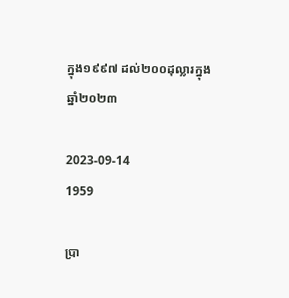ក្នុង១៩៩៧ ដល់២០០ដុល្លារក្នុងឆ្នាំ២០២៣

2023-09-14
1959

ប្រា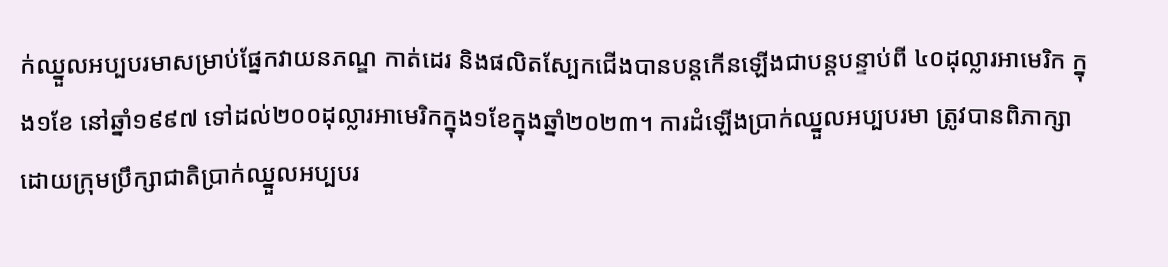ក់ឈ្នួលអប្បបរមាសម្រាប់ផ្នែកវាយនភណ្ឌ កាត់ដេរ និងផលិតស្បែកជើងបានបន្តកើនឡើងជាបន្តបន្ទាប់ពី ៤០ដុល្លារអាមេរិក ក្នុង១ខែ នៅឆ្នាំ១៩៩៧ ទៅដល់២០០ដុល្លារអាមេរិកក្នុង១ខែក្នុងឆ្នាំ២០២៣។ ការដំឡើងប្រាក់ឈ្នួលអប្បបរមា ត្រូវបានពិភាក្សាដោយក្រុមប្រឹក្សាជាតិប្រាក់ឈ្នួលអប្បបរ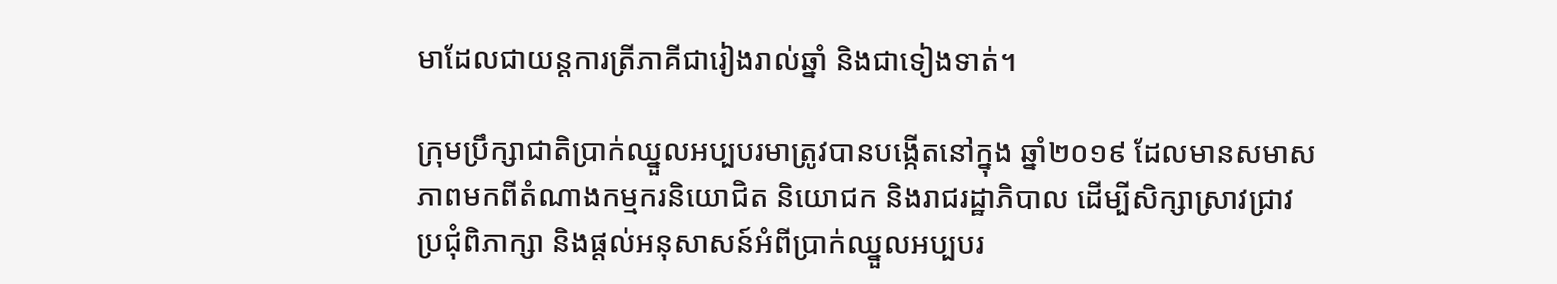មាដែលជាយន្តការត្រីភាគីជារៀងរាល់ឆ្នាំ និងជាទៀងទាត់។

ក្រុមប្រឹក្សាជាតិប្រាក់ឈ្នួលអប្បបរមាត្រូវបានបង្កើតនៅក្នុង ឆ្នាំ២០១៩ ដែលមានសមាសភាពមកពីតំណាងកម្មករនិយោជិត និយោជក និងរាជរដ្ឋាភិបាល ដើម្បីសិក្សាស្រាវជ្រាវ ប្រជុំពិភាក្សា និងផ្តល់អនុសាសន៍អំពីប្រាក់ឈ្នួលអប្បបរ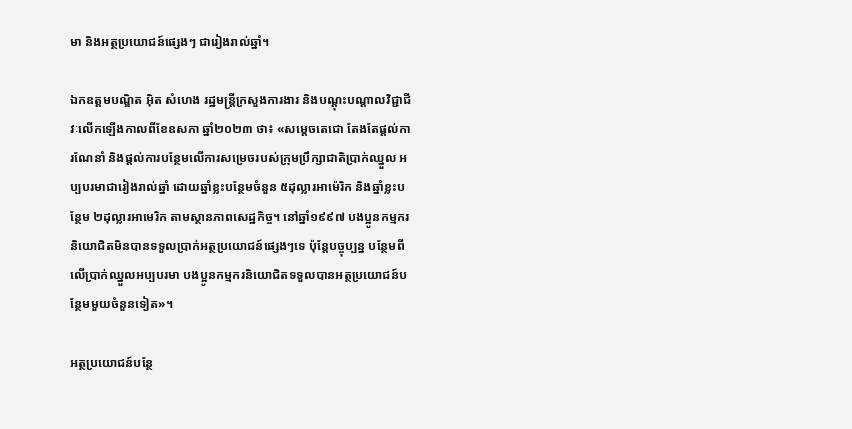មា និងអត្ថប្រយោជន៍ផ្សេងៗ ជារៀងរាល់ឆ្នាំ។

ឯកឧត្តមបណ្ឌិត អ៊ិត សំហេង រដ្ឋមន្ត្រីក្រសួងការងារ និងបណ្ដុះបណ្ដាលវិជ្ជាជីវៈលើកឡើងកាលពីខែឧសភា ឆ្នាំ២០២៣ ថា៖ «សម្តេចតេជោ តែងតែផ្តល់ការណែនាំ និងផ្តល់ការបន្ថែមលើការសម្រេចរបស់ក្រុមប្រឹក្សាជាតិប្រាក់ឈ្នួល អប្បបរមាជារៀងរាល់ឆ្នាំ ដោយឆ្នាំខ្លះបន្ថែមចំនួន ៥ដុល្លារអាម៉េរិក និងឆ្នាំខ្លះបន្ថែម ២ដុល្លារអាមេរិក តាមស្ថានភាពសេដ្ឋកិច្ច។ នៅឆ្នាំ១៩៩៧ បងប្អូនកម្មករនិយោជិតមិនបានទទួលប្រាក់អត្ថប្រយោជន៍ផ្សេងៗទេ ប៉ុន្តែបច្ចុប្បន្ន បន្ថែមពីលើប្រាក់ឈ្នួលអប្បបរមា បងប្អូនកម្មករនិយោជិតទទួលបានអត្ថប្រយោជន៍បន្ថែមមួយចំនួនទៀត»។

អត្ថប្រយោជន៍បន្ថែ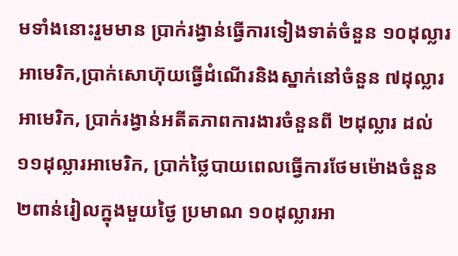មទាំងនោះរួមមាន ប្រាក់រង្វាន់ធ្វើការទៀងទាត់ចំនួន ១០ដុល្លារអាមេរិក,ប្រាក់សោហ៊ុយធ្វើដំណើរនិងស្នាក់នៅចំនួន ៧ដុល្លារអាមេរិក, ប្រាក់រង្វាន់អតីតភាពការងារចំនួនពី ២ដុល្លារ ដល់ ១១ដុល្លារអាមេរិក, ប្រាក់ថ្លៃបាយពេលធ្វើការថែមម៉ោងចំនួន ២ពាន់រៀលក្នុងមួយថ្ងៃ ប្រមាណ ១០ដុល្លារអា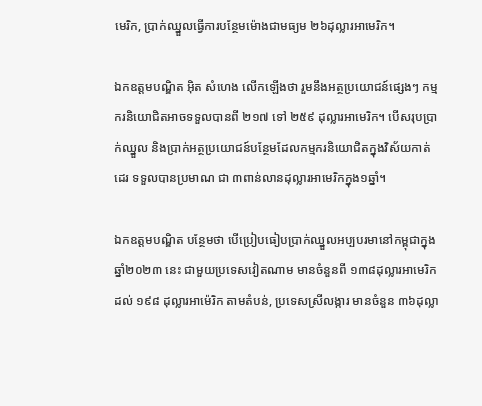មេរិក, ប្រាក់ឈ្នួលធ្វើការបន្ថែមម៉ោងជាមធ្យម ២៦ដុល្លារអាមេរិក។

ឯកឧត្តមបណ្ឌិត អ៊ិត សំហេង លើកឡើងថា រួមនឹងអត្ថប្រយោជន៍ផ្សេងៗ កម្មករនិយោជិតអាចទទួលបានពី ២១៧ ទៅ ២៥៩ ដុល្លារអាមេរិក។ បើសរុបប្រាក់ឈ្នួល និងប្រាក់អត្ថប្រយោជន៍បន្ថែមដែលកម្មករនិយោជិតក្នុងវិស័យកាត់ដេរ ទទួលបានប្រមាណ ជា ៣ពាន់លានដុល្លារអាមេរិកក្នុង១ឆ្នាំ។

ឯកឧត្តមបណ្ឌិត បន្ថែមថា បើប្រៀបធៀបប្រាក់ឈ្នួលអប្បបរមានៅកម្ពុជាក្នុង ឆ្នាំ២០២៣ នេះ ជាមួយប្រទេសវៀតណាម មានចំនួនពី ១៣៨ដុល្លារអាមេរិក ដល់ ១៩៨ ដុល្លារអាម៉េរិក តាមតំបន់, ប្រទេសស្រីលង្ការ មានចំនួន ៣៦ដុល្លា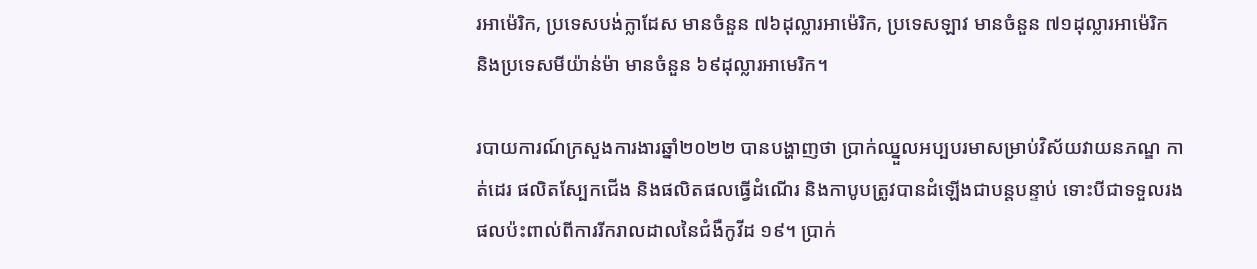រអាម៉េរិក, ប្រទេសបង់ក្លាដែស មានចំនួន ៧៦ដុល្លារអាម៉េរិក, ប្រទេសឡាវ មានចំនួន ៧១ដុល្លារអាម៉េរិក និងប្រទេសមីយ៉ាន់ម៉ា មានចំនួន ៦៩ដុល្លារអាមេរិក។

របាយការណ៍ក្រសួងការងារឆ្នាំ២០២២ បានបង្ហាញថា ប្រាក់ឈ្នួលអប្បបរមាសម្រាប់វិស័យវាយនភណ្ឌ កាត់ដេរ ផលិតស្បែកជើង និងផលិតផលធ្វើដំណើរ និងកាបូបត្រូវបានដំឡើងជាបន្តបន្ទាប់ ទោះបីជាទទួលរងផលប៉ះពាល់ពីការរីករាលដាលនៃជំងឺកូវីដ ១៩។ ប្រាក់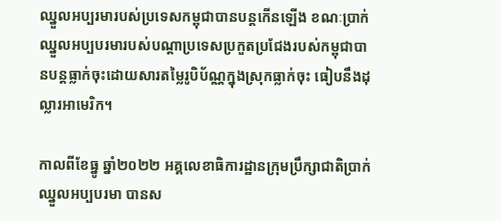ឈ្នួលអប្បរមារបស់ប្រទេសកម្ពុជាបានបន្តកើនឡើង ខណៈប្រាក់ឈ្នួលអប្បបរមារបស់បណ្តាប្រទេសប្រកួតប្រជែងរបស់កម្ពុជាបានបន្តធ្លាក់ចុះដោយសារតម្លៃរូបិប័ណ្ណក្នុងស្រុកធ្លាក់ចុះ ធៀបនឹងដុល្លារអាមេរិក។

កាលពីខែធ្នូ ឆ្នាំ២០២២ អគ្គលេខាធិការដ្ឋានក្រុមប្រឹក្សាជាតិប្រាក់ឈ្នួលអប្បបរមា បានស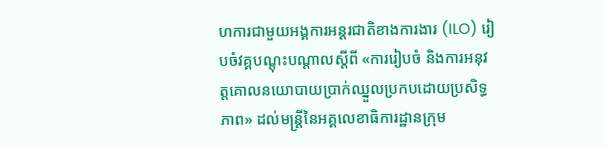ហការជាមួយអង្គការអន្តរជាតិខាងការងារ (ILO) រៀបចំវគ្គបណ្តុះបណ្តាលស្តីពី «ការរៀបចំ និងការអនុវត្តគោលនយោបាយប្រាក់ឈ្នួលប្រកបដោយប្រសិទ្ធភាព» ដល់មន្រ្តីនៃអគ្គលេខាធិការដ្ឋានក្រុម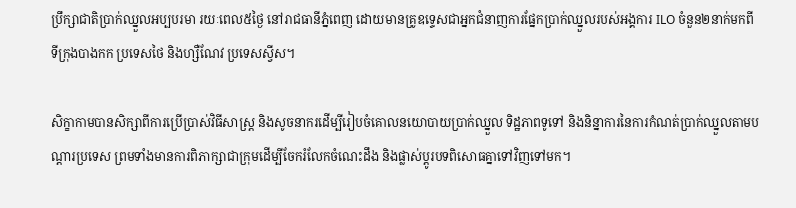ប្រឹក្សាជាតិប្រាក់ឈ្នួលអប្បបរមា រយៈពេល៥ថ្ងៃ នៅរាជធានីភ្នំពេញ ដោយមានគ្រូឧទ្ទេសជាអ្នកជំនាញការផ្នែកប្រាក់ឈ្នួលរបស់អង្គការ ILO ចំនួន២នាក់មកពីទីក្រុងបាងកក ប្រទេសថៃ និងហ្សឺណែវ ប្រទេសស្វីស។

សិក្ខាកាមបានសិក្សាពីការប្រើប្រាស់វិធីសាស្ត្រ និងសូចនាករដើម្បីរៀបចំគោលនយោបាយប្រាក់ឈ្នួល ទិដ្ឋភាពទូទៅ និងនិន្នាការនៃការកំណត់ប្រាក់ឈ្នួលតាមបណ្តារប្រទេស ព្រមទាំងមានការពិភាក្សាជាក្រុមដើម្បីចែករំលែកចំណេះដឹង និងផ្លាស់ប្តូរបទពិសោធគ្នាទៅវិញទៅមក។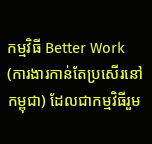កម្មវិធី Better Work (ការងារកាន់តែប្រសើរនៅកម្ពុជា) ដែលជាកម្មវិធីរួម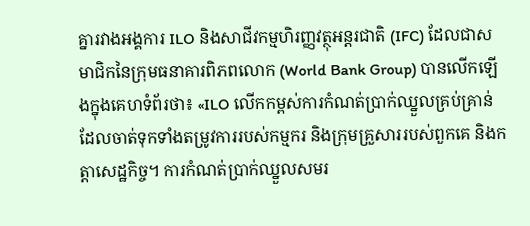គ្នារវាងអង្គការ ILO និងសាជីវកម្មហិរញ្ញវត្ថុអន្តរជាតិ (IFC) ដែលជាសមាជិកនៃក្រុមធនាគារពិភពលោក (World Bank Group) បានលើកឡើងក្នុងគេហទំព័រថា៖ «ILO លើកកម្ពស់ការកំណត់ប្រាក់ឈ្នួលគ្រប់គ្រាន់ ដែលចាត់ទុកទាំងតម្រូវការរបស់កម្មករ និងក្រុមគ្រួសាររបស់ពួកគេ និងកត្តាសេដ្ឋកិច្ច។ ការកំណត់ប្រាក់ឈ្នួលសមរ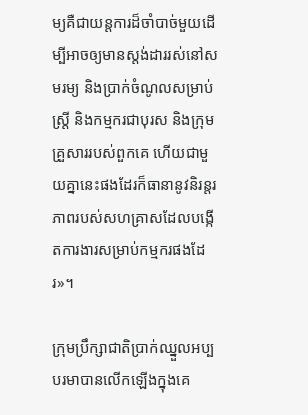ម្យគឺជាយន្តការដ៏ចាំបាច់មួយដើម្បីអាចឲ្យមានស្តង់ដាររស់នៅសមរម្យ និងប្រាក់ចំណូលសម្រាប់ស្ត្រី និងកម្មករជាបុរស និងក្រុមគ្រួសាររបស់ពួកគេ ហើយជាមួយគ្នានេះផងដែរក៏ធានានូវនិរន្តរភាពរបស់សហគ្រាសដែលបង្កើតការងារសម្រាប់កម្មករផងដែរ»។

ក្រុមប្រឹក្សាជាតិប្រាក់ឈ្នួលអប្បបរមាបានលើកឡើងក្នុងគេ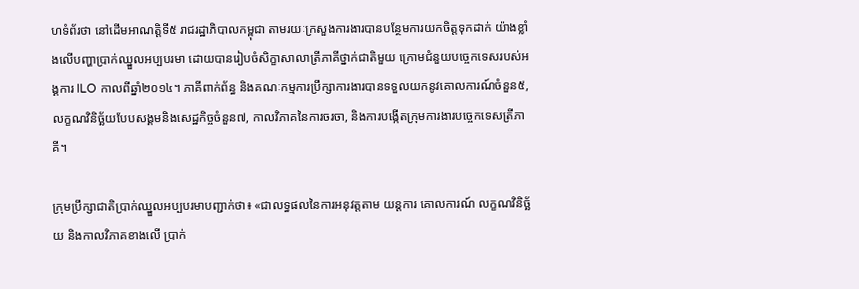ហទំព័រថា នៅដើមអាណត្តិទី៥ រាជរដ្ឋាភិបាលកម្ពុជា តាមរយៈក្រសួងការងារបានបន្ថែមការយកចិត្តទុកដាក់ យ៉ាងខ្លាំងលើបញ្ហាប្រាក់ឈ្នួលអប្បបរមា ដោយបានរៀបចំសិក្ខាសាលាត្រីភាគីថ្នាក់ជាតិមួយ ក្រោមជំនួយបច្ចេកទេសរបស់អង្គការ ILO កាលពីឆ្នាំ២០១៤។ ភាគីពាក់ព័ន្ធ និងគណៈកម្មការប្រឹក្សាការងារបានទទួលយកនូវគោលការណ៍ចំនួន៥, លក្ខណវិនិច្ឆ័យបែបសង្គមនិងសេដ្ឋកិច្ចចំនួន៧, កាលវិភាគនៃការចរចា, និងការបង្កើតក្រុមការងារបច្ចេកទេសត្រីភាគី។

ក្រុមប្រឹក្សាជាតិប្រាក់ឈ្នួលអប្បបរមាបញ្ជាក់ថា៖ «ជាលទ្ធផលនៃការអនុវត្តតាម យន្តការ គោលការណ៍ លក្ខណវិនិច្ឆ័យ និងកាលវិភាគខាងលើ ប្រាក់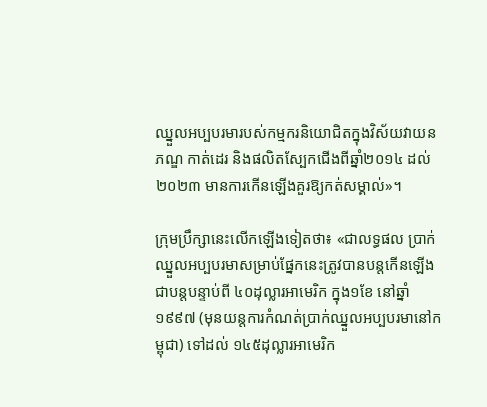ឈ្នួលអប្បបរមារបស់កម្មករនិយោជិតក្នុងវិស័យវាយនភណ្ឌ កាត់ដេរ និងផលិតស្បែកជើងពីឆ្នាំ២០១៤ ដល់ ២០២៣ មានការកើនឡើងគួរឱ្យកត់សម្គាល់»។

ក្រុមប្រឹក្សានេះលើកឡើងទៀតថា៖ «ជាលទ្ធផល ប្រាក់ឈ្នួលអប្បបរមាសម្រាប់ផ្នែកនេះត្រូវបានបន្តកើនឡើងជាបន្តបន្ទាប់ពី ៤០ដុល្លារអាមេរិក ក្នុង១ខែ នៅឆ្នាំ១៩៩៧ (មុនយន្តការកំណត់ប្រាក់ឈ្នួលអប្បបរមានៅកម្ពុជា) ទៅដល់ ១៤៥ដុល្លារអាមេរិក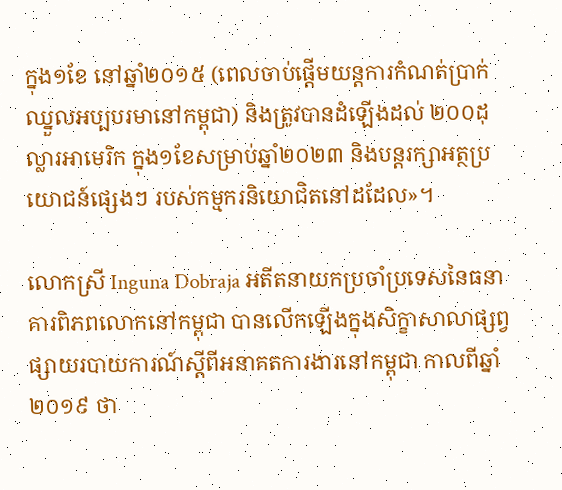ក្នុង១ខែ នៅឆ្នាំ២០១៥ (ពេលចាប់ផ្តើមយន្តការកំណត់ប្រាក់ឈ្នួលអប្បបរមានៅកម្ពុជា) និងត្រូវបានដំឡើងដល់ ២០០ដុល្លារអាមេរិក ក្នុង១ខែសម្រាប់ឆ្នាំ២០២៣ និងបន្តរក្សាអត្ថប្រយោជន៍ផ្សេងៗ របស់កម្មករនិយោជិតនៅដដែល»។

លោកស្រី Inguna Dobraja អតីតនាយកប្រចាំប្រទេសនៃធនាគារពិភពលោកនៅកម្ពុជា បានលើកឡើងក្នុងសិក្ខាសាលាផ្សព្វផ្សាយរបាយការណ៍ស្តីពីអនាគតការងារនៅកម្ពុជា កាលពីឆ្នាំ២០១៩ ថា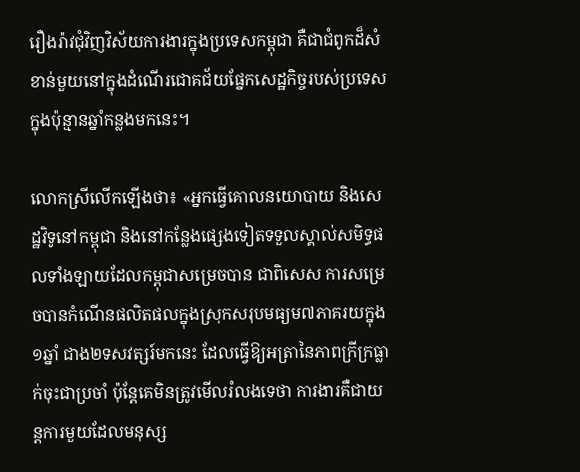រឿងរ៉ាវជុំវិញវិស័យការងារក្នុងប្រទេសកម្ពុជា គឺជាជំពូកដ៏សំខាន់មួយនៅក្នុងដំណើរជោគជ័យផ្នែកសេដ្ឋកិច្ចរបស់ប្រទេសក្នុងប៉ុន្មានឆ្នាំកន្លងមកនេះ។

លោកស្រីលើកឡើងថា៖ «អ្នកធ្វើគោលនយោបាយ និងសេដ្ឋវិទូនៅកម្ពុជា និងនៅកន្លែងផ្សេងទៀតទទួលស្គាល់សមិទ្ធផលទាំងឡាយដែលកម្ពុជាសម្រេចបាន ជាពិសេស ការសម្រេចបានកំណើនផលិតផលក្នុងស្រុកសរុបមធ្យម៧ភាគរយក្នុង១ឆ្នាំ ជាង២ទសវត្សរ៍មកនេះ ដែលធ្វើឱ្យអត្រានៃភាពក្រីក្រធ្លាក់ចុះជាប្រចាំ ប៉ុន្តែគេមិនត្រូវមើលរំលងទេថា ការងារគឺជាយន្តការមួយដែលមនុស្ស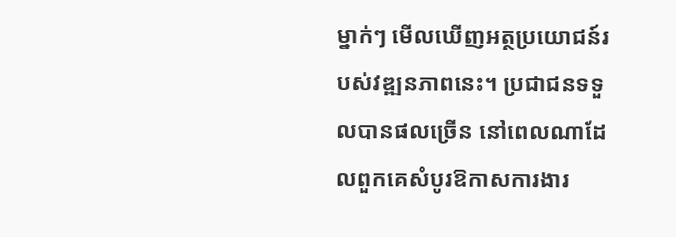ម្នាក់ៗ មើលឃើញអត្ថប្រយោជន៍របស់វឌ្ឍនភាពនេះ។ ប្រជាជនទទួលបានផលច្រើន នៅពេលណាដែលពួកគេសំបូរឱកាសការងារ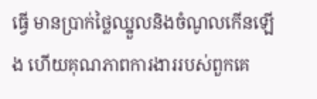ធ្វើ មានប្រាក់ថ្លៃឈ្នួលនិងចំណូលកើនឡើង ហើយគុណភាពការងាររបស់ពួកគេ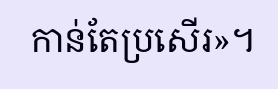កាន់តែប្រសើរ»។